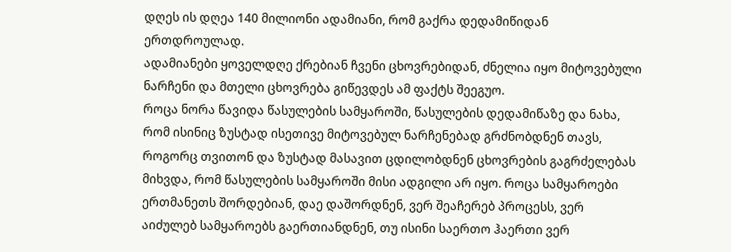დღეს ის დღეა 140 მილიონი ადამიანი, რომ გაქრა დედამიწიდან ერთდროულად.
ადამიანები ყოველდღე ქრებიან ჩვენი ცხოვრებიდან, ძნელია იყო მიტოვებული ნარჩენი და მთელი ცხოვრება გიწევდეს ამ ფაქტს შეეგუო.
როცა ნორა წავიდა წასულების სამყაროში, წასულების დედამიწაზე და ნახა, რომ ისინიც ზუსტად ისეთივე მიტოვებულ ნარჩენებად გრძნობდნენ თავს, როგორც თვითონ და ზუსტად მასავით ცდილობდნენ ცხოვრების გაგრძელებას მიხვდა, რომ წასულების სამყაროში მისი ადგილი არ იყო. როცა სამყაროები ერთმანეთს შორდებიან, დაე დაშორდნენ, ვერ შეაჩერებ პროცესს, ვერ აიძულებ სამყაროებს გაერთიანდნენ, თუ ისინი საერთო ჰაერთი ვერ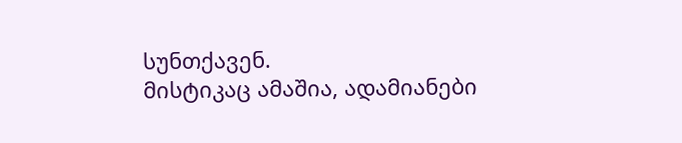სუნთქავენ.
მისტიკაც ამაშია, ადამიანები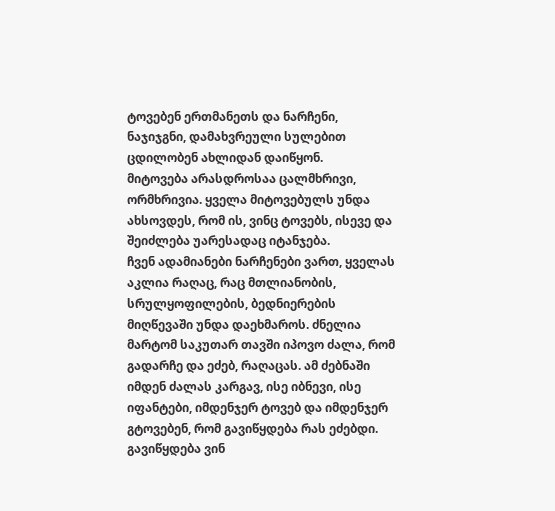ტოვებენ ერთმანეთს და ნარჩენი, ნაჯიჯგნი, დამახვრეული სულებით ცდილობენ ახლიდან დაიწყონ.
მიტოვება არასდროსაა ცალმხრივი, ორმხრივია. ყველა მიტოვებულს უნდა ახსოვდეს, რომ ის, ვინც ტოვებს, ისევე და შეიძლება უარესადაც იტანჯება.
ჩვენ ადამიანები ნარჩენები ვართ, ყველას აკლია რაღაც, რაც მთლიანობის, სრულყოფილების, ბედნიერების მიღწევაში უნდა დაეხმაროს. ძნელია მარტომ საკუთარ თავში იპოვო ძალა, რომ გადარჩე და ეძებ, რაღაცას. ამ ძებნაში იმდენ ძალას კარგავ, ისე იბნევი, ისე იფანტები, იმდენჯერ ტოვებ და იმდენჯერ გტოვებენ, რომ გავიწყდება რას ეძებდი. გავიწყდება ვინ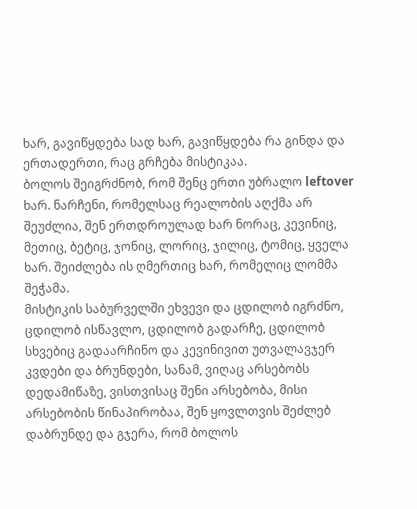ხარ, გავიწყდება სად ხარ, გავიწყდება რა გინდა და ერთადერთი, რაც გრჩება მისტიკაა.
ბოლოს შეიგრძნობ, რომ შენც ერთი უბრალო leftover ხარ. ნარჩენი, რომელსაც რეალობის აღქმა არ შეუძლია, შენ ერთდროულად ხარ ნორაც, კევინიც, მეთიც, ბეტიც, ჯონიც, ლორიც, ჯილიც, ტომიც, ყველა ხარ. შეიძლება ის ღმერთიც ხარ, რომელიც ლომმა შეჭამა.
მისტიკის საბურველში ეხვევი და ცდილობ იგრძნო, ცდილობ ისწავლო, ცდილობ გადარჩე, ცდილობ სხვებიც გადაარჩინო და კევინივით უთვალავჯერ კვდები და ბრუნდები, სანამ, ვიღაც არსებობს დედამიწაზე, ვისთვისაც შენი არსებობა, მისი არსებობის წინაპირობაა, შენ ყოვლთვის შეძლებ დაბრუნდე და გჯერა, რომ ბოლოს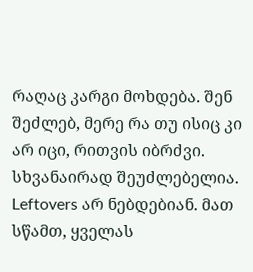რაღაც კარგი მოხდება. შენ შეძლებ, მერე რა თუ ისიც კი არ იცი, რითვის იბრძვი. სხვანაირად შეუძლებელია. Leftovers არ ნებდებიან. მათ სწამთ, ყველას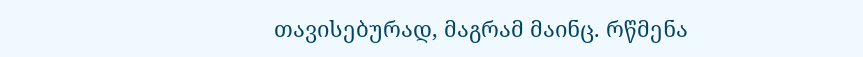თავისებურად, მაგრამ მაინც. რწმენა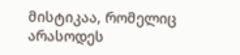მისტიკაა, რომელიც არასოდეს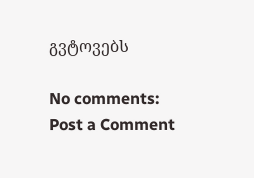გვტოვებს

No comments:
Post a Comment